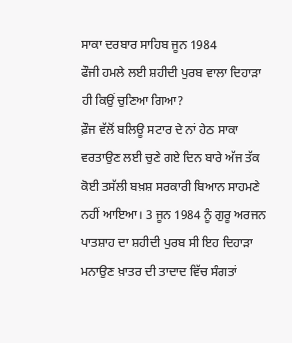ਸਾਕਾ ਦਰਬਾਰ ਸਾਹਿਬ ਜੂਨ 1984
ਫੌਜੀ ਹਮਲੇ ਲਈ ਸ਼ਹੀਦੀ ਪੁਰਬ ਵਾਲਾ ਦਿਹਾੜਾ ਹੀ ਕਿਉਂ ਚੁਣਿਆ ਗਿਆ?
ਫ਼ੌਜ ਵੱਲੋਂ ਬਲਿਊ ਸਟਾਰ ਦੇ ਨਾਂ ਹੇਠ ਸਾਕਾ ਵਰਤਾਉਣ ਲਈ ਚੁਣੇ ਗਏ ਦਿਨ ਬਾਰੇ ਅੱਜ ਤੱਕ ਕੋਈ ਤਸੱਲੀ ਬਖ਼ਸ਼ ਸਰਕਾਰੀ ਬਿਆਨ ਸਾਹਮਣੇ ਨਹੀਂ ਆਇਆ। 3 ਜੂਨ 1984 ਨੂੰ ਗੁਰੂ ਅਰਜਨ ਪਾਤਸ਼ਾਹ ਦਾ ਸ਼ਹੀਦੀ ਪੁਰਬ ਸੀ ਇਹ ਦਿਹਾੜਾ ਮਨਾਉਣ ਖ਼ਾਤਰ ਦੀ ਤਾਦਾਦ ਵਿੱਚ ਸੰਗਤਾਂ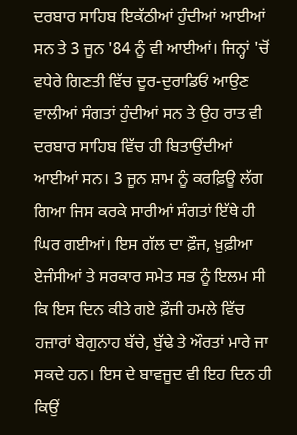ਦਰਬਾਰ ਸਾਹਿਬ ਇਕੱਠੀਆਂ ਹੁੰਦੀਆਂ ਆਈਆਂ ਸਨ ਤੇ 3 ਜੂਨ '84 ਨੂੰ ਵੀ ਆਈਆਂ। ਜਿਨ੍ਹਾਂ 'ਚੋਂ ਵਧੇਰੇ ਗਿਣਤੀ ਵਿੱਚ ਦੂਰ-ਦੁਰਾਡਿਓਂ ਆਉਣ ਵਾਲੀਆਂ ਸੰਗਤਾਂ ਹੁੰਦੀਆਂ ਸਨ ਤੇ ਉਹ ਰਾਤ ਵੀ ਦਰਬਾਰ ਸਾਹਿਬ ਵਿੱਚ ਹੀ ਬਿਤਾਉਂਦੀਆਂ ਆਈਆਂ ਸਨ। 3 ਜੂਨ ਸ਼ਾਮ ਨੂੰ ਕਰਫ਼ਿਊ ਲੱਗ ਗਿਆ ਜਿਸ ਕਰਕੇ ਸਾਰੀਆਂ ਸੰਗਤਾਂ ਇੱਥੇ ਹੀ ਘਿਰ ਗਈਆਂ। ਇਸ ਗੱਲ ਦਾ ਫ਼ੌਜ, ਖ਼ੁਫ਼ੀਆ ਏਜੰਸੀਆਂ ਤੇ ਸਰਕਾਰ ਸਮੇਤ ਸਭ ਨੂੰ ਇਲਮ ਸੀ ਕਿ ਇਸ ਦਿਨ ਕੀਤੇ ਗਏ ਫ਼ੌਜੀ ਹਮਲੇ ਵਿੱਚ ਹਜ਼ਾਰਾਂ ਬੇਗੁਨਾਹ ਬੱਚੇ, ਬੁੱਢੇ ਤੇ ਔਰਤਾਂ ਮਾਰੇ ਜਾ ਸਕਦੇ ਹਨ। ਇਸ ਦੇ ਬਾਵਜੂਦ ਵੀ ਇਹ ਦਿਨ ਹੀ ਕਿਉਂ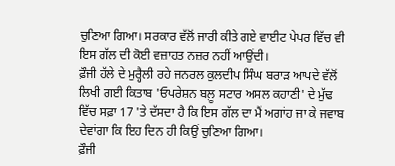ਚੁਣਿਆ ਗਿਆ। ਸਰਕਾਰ ਵੱਲੋਂ ਜਾਰੀ ਕੀਤੇ ਗਏ ਵਾਈਟ ਪੇਪਰ ਵਿੱਚ ਵੀ ਇਸ ਗੱਲ ਦੀ ਕੋਈ ਵਜ਼ਾਹਤ ਨਜ਼ਰ ਨਹੀਂ ਆਉਂਦੀ।
ਫ਼ੌਜੀ ਹੱਲੇ ਦੇ ਮੁਰ੍ਹੈਲੀ ਰਹੇ ਜਨਰਲ ਕੁਲਦੀਪ ਸਿੰਘ ਬਰਾੜ ਆਪਦੇ ਵੱਲੋਂ ਲਿਖੀ ਗਈ ਕਿਤਾਬ 'ਓਪਰੇਸ਼ਨ ਬਲ਼ੂ ਸਟਾਰ ਅਸਲ ਕਹਾਣੀ' ਦੇ ਮੁੱਢ ਵਿੱਚ ਸਫ਼ਾ 17 'ਤੇ ਦੱਸਦਾ ਹੈ ਕਿ ਇਸ ਗੱਲ ਦਾ ਮੈਂ ਅਗਾਂਹ ਜਾ ਕੇ ਜਵਾਬ ਦੇਵਾਂਗਾ ਕਿ ਇਹ ਦਿਨ ਹੀ ਕਿਉਂ ਚੁਣਿਆ ਗਿਆ।
ਫ਼ੌਜੀ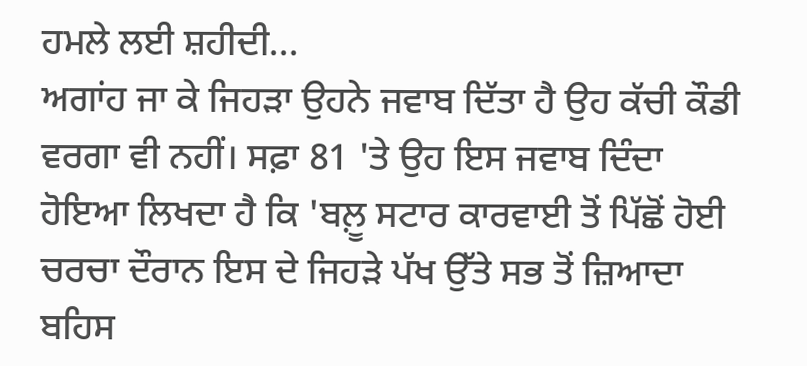ਹਮਲੇ ਲਈ ਸ਼ਹੀਦੀ...
ਅਗਾਂਹ ਜਾ ਕੇ ਜਿਹੜਾ ਉਹਨੇ ਜਵਾਬ ਦਿੱਤਾ ਹੈ ਉਹ ਕੱਚੀ ਕੌਡੀ ਵਰਗਾ ਵੀ ਨਹੀਂ। ਸਫ਼ਾ 81 'ਤੇ ਉਹ ਇਸ ਜਵਾਬ ਦਿੰਦਾ ਹੋਇਆ ਲਿਖਦਾ ਹੈ ਕਿ 'ਬਲ਼ੂ ਸਟਾਰ ਕਾਰਵਾਈ ਤੋਂ ਪਿੱਛੋਂ ਹੋਈ ਚਰਚਾ ਦੌਰਾਨ ਇਸ ਦੇ ਜਿਹੜੇ ਪੱਖ ਉੱਤੇ ਸਭ ਤੋਂ ਜ਼ਿਆਦਾ ਬਹਿਸ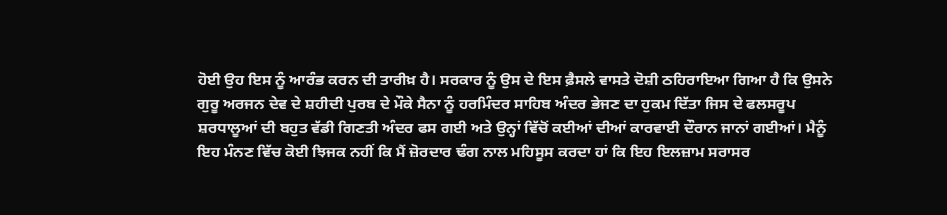ਹੋਈ ਉਹ ਇਸ ਨੂੰ ਆਰੰਭ ਕਰਨ ਦੀ ਤਾਰੀਖ਼ ਹੈ। ਸਰਕਾਰ ਨੂੰ ਉਸ ਦੇ ਇਸ ਫ਼ੈਸਲੇ ਵਾਸਤੇ ਦੋਸ਼ੀ ਠਹਿਰਾਇਆ ਗਿਆ ਹੈ ਕਿ ਉਸਨੇ ਗੁਰੂ ਅਰਜਨ ਦੇਵ ਦੇ ਸ਼ਹੀਦੀ ਪੁਰਬ ਦੇ ਮੌਕੇ ਸੈਨਾ ਨੂੰ ਹਰਮਿੰਦਰ ਸਾਹਿਬ ਅੰਦਰ ਭੇਜਣ ਦਾ ਹੁਕਮ ਦਿੱਤਾ ਜਿਸ ਦੇ ਫਲਸਰੂਪ ਸ਼ਰਧਾਲੂਆਂ ਦੀ ਬਹੁਤ ਵੱਡੀ ਗਿਣਤੀ ਅੰਦਰ ਫਸ ਗਈ ਅਤੇ ਉਨ੍ਹਾਂ ਵਿੱਚੋਂ ਕਈਆਂ ਦੀਆਂ ਕਾਰਵਾਈ ਦੌਰਾਨ ਜਾਨਾਂ ਗਈਆਂ। ਮੈਨੂੰ ਇਹ ਮੰਨਣ ਵਿੱਚ ਕੋਈ ਝਿਜਕ ਨਹੀਂ ਕਿ ਮੈਂ ਜ਼ੋਰਦਾਰ ਢੰਗ ਨਾਲ ਮਹਿਸੂਸ ਕਰਦਾ ਹਾਂ ਕਿ ਇਹ ਇਲਜ਼ਾਮ ਸਰਾਸਰ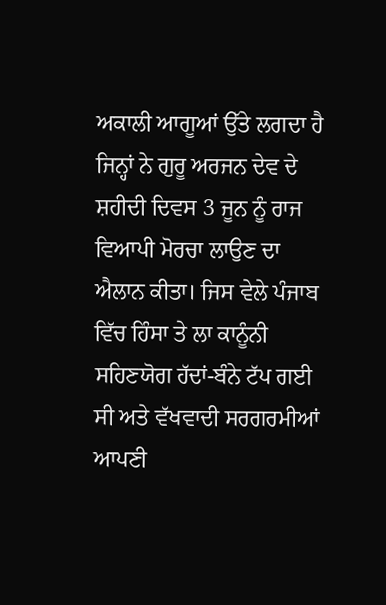ਅਕਾਲੀ ਆਗੂਆਂ ਉੱਤੇ ਲਗਦਾ ਹੈ ਜਿਨ੍ਹਾਂ ਨੇ ਗੁਰੂ ਅਰਜਨ ਦੇਵ ਦੇ ਸ਼ਹੀਦੀ ਦਿਵਸ 3 ਜੂਨ ਨੂੰ ਰਾਜ ਵਿਆਪੀ ਮੋਰਚਾ ਲਾਉਣ ਦਾ ਐਲਾਨ ਕੀਤਾ। ਜਿਸ ਵੇਲੇ ਪੰਜਾਬ ਵਿੱਚ ਹਿੰਸਾ ਤੇ ਲਾ ਕਾਨੂੰਨੀ ਸਹਿਣਯੋਗ ਹੱਦਾਂ-ਬੰਨੇ ਟੱਪ ਗਈ ਸੀ ਅਤੇ ਵੱਖਵਾਦੀ ਸਰਗਰਮੀਆਂ ਆਪਣੀ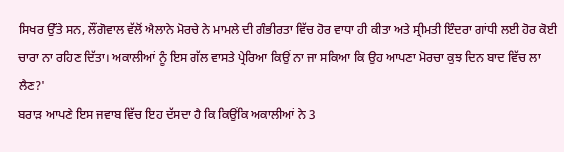ਸਿਖਰ ਉੱਤੇ ਸਨ, ਲੌਂਗੋਵਾਲ ਵੱਲੋਂ ਐਲਾਨੇ ਮੋਰਚੇ ਨੇ ਮਾਮਲੇ ਦੀ ਗੰਭੀਰਤਾ ਵਿੱਚ ਹੋਰ ਵਾਧਾ ਹੀ ਕੀਤਾ ਅਤੇ ਸ੍ਰੀਮਤੀ ਇੰਦਰਾ ਗਾਂਧੀ ਲਈ ਹੋਰ ਕੋਈ ਚਾਰਾ ਨਾ ਰਹਿਣ ਦਿੱਤਾ। ਅਕਾਲੀਆਂ ਨੂੰ ਇਸ ਗੱਲ ਵਾਸਤੇ ਪ੍ਰੇਰਿਆ ਕਿਉਂ ਨਾ ਜਾ ਸਕਿਆ ਕਿ ਉਹ ਆਪਣਾ ਮੋਰਚਾ ਕੁਝ ਦਿਨ ਬਾਦ ਵਿੱਚ ਲਾ ਲੈਣ?'
ਬਰਾੜ ਆਪਣੇ ਇਸ ਜਵਾਬ ਵਿੱਚ ਇਹ ਦੱਸਦਾ ਹੈ ਕਿ ਕਿਉਂਕਿ ਅਕਾਲੀਆਂ ਨੇ 3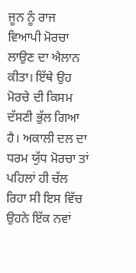ਜੂਨ ਨੂੰ ਰਾਜ ਵਿਆਪੀ ਮੋਰਚਾ ਲਾਉਣ ਦਾ ਐਲਾਨ ਕੀਤਾ। ਇੱਥੇ ਉਹ ਮੋਰਚੇ ਦੀ ਕਿਸਮ ਦੱਸਣੀ ਭੁੱਲ ਗਿਆ ਹੈ। ਅਕਾਲੀ ਦਲ ਦਾ ਧਰਮ ਯੁੱਧ ਮੋਰਚਾ ਤਾਂ ਪਹਿਲਾਂ ਹੀ ਚੱਲ ਰਿਹਾ ਸੀ ਇਸ ਵਿੱਚ ਉਹਨੇ ਇੱਕ ਨਵਾਂ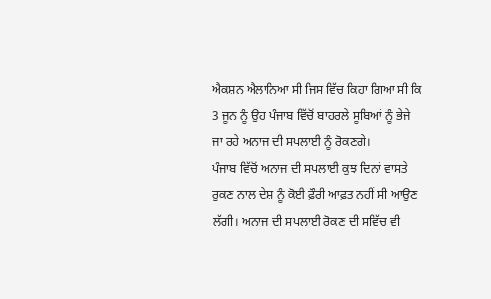ਐਕਸ਼ਨ ਐਲਾਨਿਆ ਸੀ ਜਿਸ ਵਿੱਚ ਕਿਹਾ ਗਿਆ ਸੀ ਕਿ 3 ਜੂਨ ਨੂੰ ਉਹ ਪੰਜਾਬ ਵਿੱਚੋਂ ਬਾਹਰਲੇ ਸੂਬਿਆਂ ਨੂੰ ਭੇਜੇ ਜਾ ਰਹੇ ਅਨਾਜ ਦੀ ਸਪਲਾਈ ਨੂੰ ਰੋਕਣਗੇ।
ਪੰਜਾਬ ਵਿੱਚੋਂ ਅਨਾਜ ਦੀ ਸਪਲਾਈ ਕੁਝ ਦਿਨਾਂ ਵਾਸਤੇ ਰੁਕਣ ਨਾਲ ਦੇਸ਼ ਨੂੰ ਕੋਈ ਫ਼ੌਰੀ ਆਫ਼ਤ ਨਹੀਂ ਸੀ ਆਉਣ ਲੱਗੀ। ਅਨਾਜ ਦੀ ਸਪਲਾਈ ਰੋਕਣ ਦੀ ਸਵਿੱਚ ਵੀ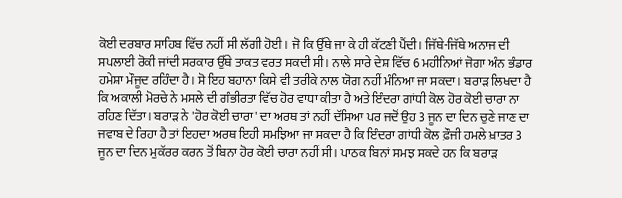ਕੋਈ ਦਰਬਾਰ ਸਾਹਿਬ ਵਿੱਚ ਨਹੀਂ ਸੀ ਲੱਗੀ ਹੋਈ। ਜੋ ਕਿ ਉੱਥੇ ਜਾ ਕੇ ਹੀ ਕੱਟਣੀ ਪੈਂਦੀ। ਜਿੱਥੇ-ਜਿੱਥੇ ਅਨਾਜ ਦੀ ਸਪਲਾਈ ਰੋਕੀ ਜਾਂਦੀ ਸਰਕਾਰ ਉੱਥੇ ਤਾਕਤ ਵਰਤ ਸਕਦੀ ਸੀ। ਨਾਲੇ ਸਾਰੇ ਦੇਸ਼ ਵਿੱਚ 6 ਮਹੀਨਿਆਂ ਜੋਗਾ ਅੰਨ ਭੰਡਾਰ ਹਮੇਸ਼ਾ ਮੌਜੂਦ ਰਹਿੰਦਾ ਹੈ। ਸੋ ਇਹ ਬਹਾਨਾ ਕਿਸੇ ਵੀ ਤਰੀਕੇ ਨਾਲ ਯੋਗ ਨਹੀਂ ਮੰਨਿਆ ਜਾ ਸਕਦਾ। ਬਰਾੜ ਲਿਖਦਾ ਹੈ ਕਿ ਅਕਾਲੀ ਮੋਰਚੇ ਨੇ ਮਸਲੇ ਦੀ ਗੰਭੀਰਤਾ ਵਿੱਚ ਹੋਰ ਵਾਧਾ ਕੀਤਾ ਹੈ ਅਤੇ ਇੰਦਰਾ ਗਾਂਧੀ ਕੋਲ ਹੋਰ ਕੋਈ ਚਾਰਾ ਨਾ ਰਹਿਣ ਦਿੱਤਾ। ਬਰਾੜ ਨੇ 'ਹੋਰ ਕੋਈ ਚਾਰਾ' ਦਾ ਅਰਥ ਤਾਂ ਨਹੀਂ ਦੱਸਿਆ ਪਰ ਜਦੋਂ ਉਹ 3 ਜੂਨ ਦਾ ਦਿਨ ਚੁਣੇ ਜਾਣ ਦਾ ਜਵਾਬ ਦੇ ਰਿਹਾ ਹੈ ਤਾਂ ਇਹਦਾ ਅਰਥ ਇਹੀ ਸਮਝਿਆ ਜਾ ਸਕਦਾ ਹੈ ਕਿ ਇੰਦਰਾ ਗਾਂਧੀ ਕੋਲ ਫ਼ੌਜੀ ਹਮਲੇ ਖ਼ਾਤਰ 3 ਜੂਨ ਦਾ ਦਿਨ ਮੁਕੱਰਰ ਕਰਨ ਤੋਂ ਬਿਨਾ ਹੋਰ ਕੋਈ ਚਾਰਾ ਨਹੀਂ ਸੀ। ਪਾਠਕ ਬਿਨਾਂ ਸਮਝ ਸਕਦੇ ਹਨ ਕਿ ਬਰਾੜ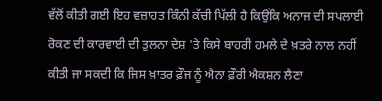ਵੱਲੋਂ ਕੀਤੀ ਗਈ ਇਹ ਵਜ਼ਾਹਤ ਕਿੰਨੀ ਕੱਚੀ ਪਿੱਲੀ ਹੈ ਕਿਉਂਕਿ ਅਨਾਜ ਦੀ ਸਪਲਾਈ ਰੋਕਣ ਦੀ ਕਾਰਵਾਈ ਦੀ ਤੁਲਨਾ ਦੇਸ਼ 'ਤੇ ਕਿਸੇ ਬਾਹਰੀ ਹਮਲੇ ਦੇ ਖ਼ਤਰੇ ਨਾਲ ਨਹੀਂ ਕੀਤੀ ਜਾ ਸਕਦੀ ਕਿ ਜਿਸ ਖ਼ਾਤਰ ਫ਼ੌਜ ਨੂੰ ਐਨਾ ਫ਼ੌਰੀ ਐਕਸ਼ਨ ਲੈਣਾ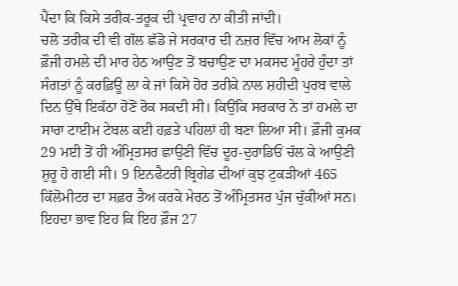ਪੈਂਦਾ ਕਿ ਕਿਸੇ ਤਰੀਕ-ਤਰੂਕ ਦੀ ਪ੍ਰਵਾਹ ਨਾ ਕੀਤੀ ਜਾਂਦੀ।
ਚਲੋ ਤਰੀਕ ਦੀ ਵੀ ਗੱਲ ਛੱਡੋ ਜੇ ਸਰਕਾਰ ਦੀ ਨਜ਼ਰ ਵਿੱਚ ਆਮ ਲੋਕਾਂ ਨੂੰ ਫ਼ੌਜੀ ਹਮਲੇ ਦੀ ਮਾਰ ਹੇਠ ਆਉਣ ਤੋਂ ਬਚਾਉਣ ਦਾ ਮਕਸਦ ਮੂੰਹਰੇ ਹੁੰਦਾ ਤਾਂ ਸੰਗਤਾਂ ਨੂੰ ਕਰਫ਼ਿਊ ਲਾ ਕੇ ਜਾਂ ਕਿਸੇ ਹੋਰ ਤਰੀਕੇ ਨਾਲ ਸ਼ਹੀਦੀ ਪੁਰਬ ਵਾਲੇ ਦਿਨ ਉੱਥੇ ਇਕੱਠਾ ਹੋਣੋਂ ਰੋਕ ਸਕਦੀ ਸੀ। ਕਿਉਂਕਿ ਸਰਕਾਰ ਨੇ ਤਾਂ ਹਮਲੇ ਦਾ ਸਾਰਾ ਟਾਈਮ ਟੇਬਲ ਕਈ ਹਫ਼ਤੇ ਪਹਿਲਾਂ ਹੀ ਬਣਾ ਲਿਆ ਸੀ। ਫ਼ੌਜੀ ਕੁਮਕ 29 ਮਈ ਤੋਂ ਹੀ ਅੰਮ੍ਰਿਤਸਰ ਛਾਉਣੀ ਵਿੱਚ ਦੂਰ-ਦੁਰਾਡਿਓਂ ਚੱਲ ਕੇ ਆਉਣੀ ਸ਼ੁਰੂ ਹੋ ਗਈ ਸੀ। 9 ਇਨਫੈਟਰੀ ਬ੍ਰਿਗੇਡ ਦੀਆਂ ਕੁਝ ਟੁਕੜੀਆਂ 465 ਕਿੱਲੋਮੀਟਰ ਦਾ ਸਫ਼ਰ ਤੈਅ ਕਰਕੇ ਮੇਰਠ ਤੋਂ ਅੰਮ੍ਰਿਤਸਰ ਪੁੱਜ ਚੁੱਕੀਆਂ ਸਨ। ਇਹਦਾ ਭਾਵ ਇਹ ਕਿ ਇਹ ਫ਼ੌਜ 27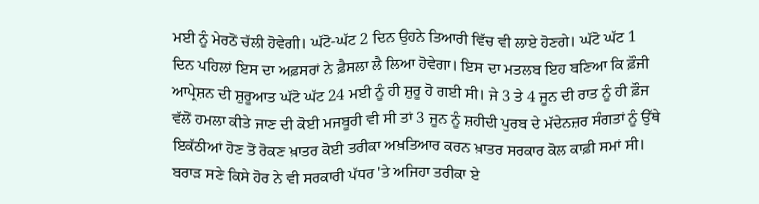ਮਈ ਨੂੰ ਮੇਰਠੋਂ ਚੱਲੀ ਹੋਵੇਗੀ। ਘੱਟੋ-ਘੱਟ 2 ਦਿਨ ਉਹਨੇ ਤਿਆਰੀ ਵਿੱਚ ਵੀ ਲਾਏ ਹੋਣਗੇ। ਘੱਟੋ ਘੱਟ 1 ਦਿਨ ਪਹਿਲਾਂ ਇਸ ਦਾ ਅਫ਼ਸਰਾਂ ਨੇ ਫ਼ੈਸਲਾ ਲੈ ਲਿਆ ਹੋਵੇਗਾ। ਇਸ ਦਾ ਮਤਲਬ ਇਹ ਬਣਿਆ ਕਿ ਫ਼ੌਜੀ ਆਪ੍ਰੇਸ਼ਨ ਦੀ ਸ਼ੁਰੂਆਤ ਘੱਟੋ ਘੱਟ 24 ਮਈ ਨੂੰ ਹੀ ਸ਼ੁਰੂ ਹੋ ਗਈ ਸੀ। ਜੇ 3 ਤੇ 4 ਜੂਨ ਦੀ ਰਾਤ ਨੂੰ ਹੀ ਫ਼ੌਜ ਵੱਲੋਂ ਹਮਲਾ ਕੀਤੇ ਜਾਣ ਦੀ ਕੋਈ ਮਜਬੂਰੀ ਵੀ ਸੀ ਤਾਂ 3 ਜੂਨ ਨੂੰ ਸ਼ਹੀਦੀ ਪੁਰਬ ਦੇ ਮੱਦੇਨਜ਼ਰ ਸੰਗਤਾਂ ਨੂੰ ਉੱਥੇ ਇਕੱਠੀਆਂ ਹੋਣ ਤੋਂ ਰੋਕਣ ਖ਼ਾਤਰ ਕੋਈ ਤਰੀਕਾ ਅਖ਼ਤਿਆਰ ਕਰਨ ਖ਼ਾਤਰ ਸਰਕਾਰ ਕੋਲ ਕਾਫ਼ੀ ਸਮਾਂ ਸੀ। ਬਰਾੜ ਸਣੇ ਕਿਸੇ ਹੋਰ ਨੇ ਵੀ ਸਰਕਾਰੀ ਪੱਧਰ 'ਤੇ ਅਜਿਹਾ ਤਰੀਕਾ ਏ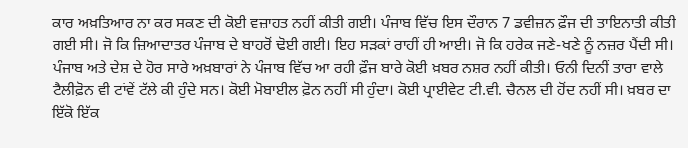ਕਾਰ ਅਖ਼ਤਿਆਰ ਨਾ ਕਰ ਸਕਣ ਦੀ ਕੋਈ ਵਜ਼ਾਹਤ ਨਹੀਂ ਕੀਤੀ ਗਈ। ਪੰਜਾਬ ਵਿੱਚ ਇਸ ਦੌਰਾਨ 7 ਡਵੀਜ਼ਨ ਫ਼ੌਜ ਦੀ ਤਾਇਨਾਤੀ ਕੀਤੀ ਗਈ ਸੀ। ਜੋ ਕਿ ਜ਼ਿਆਦਾਤਰ ਪੰਜਾਬ ਦੇ ਬਾਹਰੋਂ ਢੋਈ ਗਈ। ਇਹ ਸੜਕਾਂ ਰਾਹੀਂ ਹੀ ਆਈ। ਜੋ ਕਿ ਹਰੇਕ ਜਣੇ-ਖਣੇ ਨੂੰ ਨਜ਼ਰ ਪੈਂਦੀ ਸੀ। ਪੰਜਾਬ ਅਤੇ ਦੇਸ਼ ਦੇ ਹੋਰ ਸਾਰੇ ਅਖ਼ਬਾਰਾਂ ਨੇ ਪੰਜਾਬ ਵਿੱਚ ਆ ਰਹੀ ਫ਼ੌਜ ਬਾਰੇ ਕੋਈ ਖ਼ਬਰ ਨਸ਼ਰ ਨਹੀਂ ਕੀਤੀ। ਓਨੀ ਦਿਨੀਂ ਤਾਰਾ ਵਾਲੇ ਟੈਲੀਫ਼ੋਨ ਵੀ ਟਾਂਵੇਂ ਟੱਲੇ ਕੀ ਹੁੰਦੇ ਸਨ। ਕੋਈ ਮੋਬਾਈਲ ਫ਼ੋਨ ਨਹੀਂ ਸੀ ਹੁੰਦਾ। ਕੋਈ ਪ੍ਰਾਈਵੇਟ ਟੀ.ਵੀ. ਚੈਨਲ ਦੀ ਹੋਂਦ ਨਹੀਂ ਸੀ। ਖ਼ਬਰ ਦਾ ਇੱਕੋ ਇੱਕ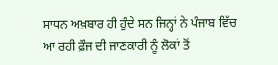ਸਾਧਨ ਅਖ਼ਬਾਰ ਹੀ ਹੁੰਦੇ ਸਨ ਜਿਨ੍ਹਾਂ ਨੇ ਪੰਜਾਬ ਵਿੱਚ ਆ ਰਹੀ ਫ਼ੌਜ ਦੀ ਜਾਣਕਾਰੀ ਨੂੰ ਲੋਕਾਂ ਤੋਂ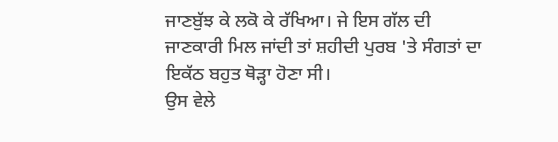ਜਾਣਬੁੱਝ ਕੇ ਲਕੋ ਕੇ ਰੱਖਿਆ। ਜੇ ਇਸ ਗੱਲ ਦੀ ਜਾਣਕਾਰੀ ਮਿਲ ਜਾਂਦੀ ਤਾਂ ਸ਼ਹੀਦੀ ਪੁਰਬ 'ਤੇ ਸੰਗਤਾਂ ਦਾ ਇਕੱਠ ਬਹੁਤ ਥੋੜ੍ਹਾ ਹੋਣਾ ਸੀ।
ਉਸ ਵੇਲੇ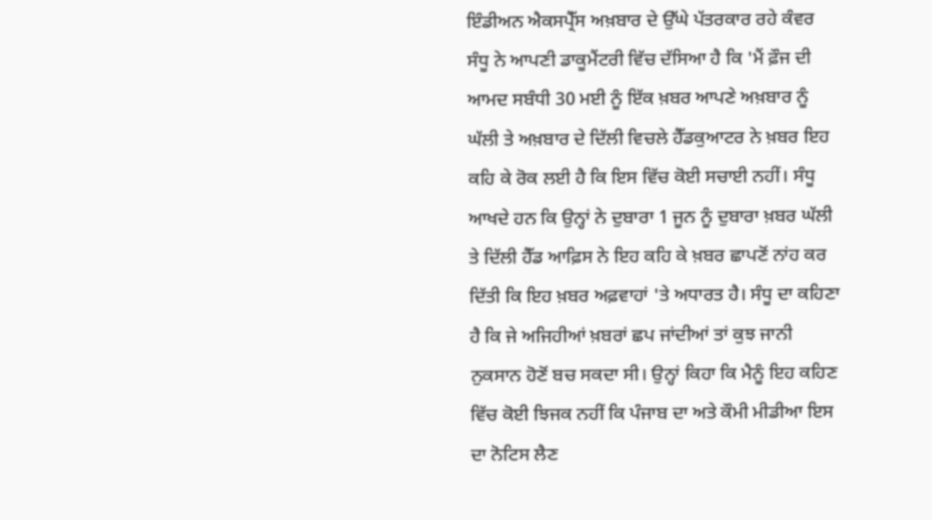ਇੰਡੀਅਨ ਐਕਸਪ੍ਰੈੱਸ ਅਖ਼ਬਾਰ ਦੇ ਉੱਘੇ ਪੱਤਰਕਾਰ ਰਹੇ ਕੰਵਰ ਸੰਧੂ ਨੇ ਆਪਣੀ ਡਾਕੂਮੈਂਟਰੀ ਵਿੱਚ ਦੱਸਿਆ ਹੈ ਕਿ 'ਮੈਂ ਫ਼ੌਜ ਦੀ ਆਮਦ ਸਬੰਧੀ 30 ਮਈ ਨੂੰ ਇੱਕ ਖ਼ਬਰ ਆਪਣੇ ਅਖ਼ਬਾਰ ਨੂੰ ਘੱਲੀ ਤੇ ਅਖ਼ਬਾਰ ਦੇ ਦਿੱਲੀ ਵਿਚਲੇ ਹੈੱਡਕੁਆਟਰ ਨੇ ਖ਼ਬਰ ਇਹ ਕਹਿ ਕੇ ਰੋਕ ਲਈ ਹੈ ਕਿ ਇਸ ਵਿੱਚ ਕੋਈ ਸਚਾਈ ਨਹੀਂ। ਸੰਧੂ ਆਖਦੇ ਹਨ ਕਿ ਉਨ੍ਹਾਂ ਨੇ ਦੁਬਾਰਾ 1 ਜੂਨ ਨੂੰ ਦੁਬਾਰਾ ਖ਼ਬਰ ਘੱਲੀ ਤੇ ਦਿੱਲੀ ਹੈੱਡ ਆਫ਼ਿਸ ਨੇ ਇਹ ਕਹਿ ਕੇ ਖ਼ਬਰ ਛਾਪਣੋਂ ਨਾਂਹ ਕਰ ਦਿੱਤੀ ਕਿ ਇਹ ਖ਼ਬਰ ਅਫ਼ਵਾਹਾਂ 'ਤੇ ਅਧਾਰਤ ਹੈ। ਸੰਧੂ ਦਾ ਕਹਿਣਾ ਹੈ ਕਿ ਜੇ ਅਜਿਹੀਆਂ ਖ਼ਬਰਾਂ ਛਪ ਜਾਂਦੀਆਂ ਤਾਂ ਕੁਝ ਜਾਨੀ ਨੁਕਸਾਨ ਹੋਣੋਂ ਬਚ ਸਕਦਾ ਸੀ। ਉਨ੍ਹਾਂ ਕਿਹਾ ਕਿ ਮੈਨੂੰ ਇਹ ਕਹਿਣ ਵਿੱਚ ਕੋਈ ਝਿਜਕ ਨਹੀਂ ਕਿ ਪੰਜਾਬ ਦਾ ਅਤੇ ਕੌਮੀ ਮੀਡੀਆ ਇਸ ਦਾ ਨੋਟਿਸ ਲੈਣ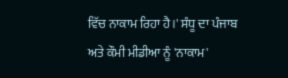ਵਿੱਚ ਨਾਕਾਮ ਰਿਹਾ ਹੈ।' ਸੰਧੂ ਦਾ ਪੰਜਾਬ ਅਤੇ ਕੌਮੀ ਮੀਡੀਆ ਨੂੰ 'ਨਾਕਾਮ'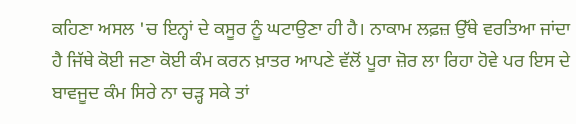ਕਹਿਣਾ ਅਸਲ 'ਚ ਇਨ੍ਹਾਂ ਦੇ ਕਸੂਰ ਨੂੰ ਘਟਾਉਣਾ ਹੀ ਹੈ। ਨਾਕਾਮ ਲਫ਼ਜ਼ ਉੱਥੇ ਵਰਤਿਆ ਜਾਂਦਾ ਹੈ ਜਿੱਥੇ ਕੋਈ ਜਣਾ ਕੋਈ ਕੰਮ ਕਰਨ ਖ਼ਾਤਰ ਆਪਣੇ ਵੱਲੋਂ ਪੂਰਾ ਜ਼ੋਰ ਲਾ ਰਿਹਾ ਹੋਵੇ ਪਰ ਇਸ ਦੇ ਬਾਵਜੂਦ ਕੰਮ ਸਿਰੇ ਨਾ ਚੜ੍ਹ ਸਕੇ ਤਾਂ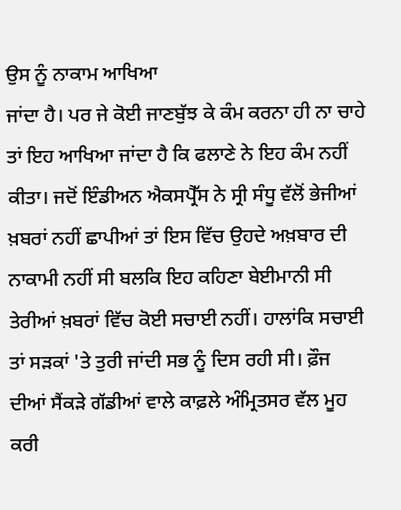ਉਸ ਨੂੰ ਨਾਕਾਮ ਆਖਿਆ
ਜਾਂਦਾ ਹੈ। ਪਰ ਜੇ ਕੋਈ ਜਾਣਬੁੱਝ ਕੇ ਕੰਮ ਕਰਨਾ ਹੀ ਨਾ ਚਾਹੇ ਤਾਂ ਇਹ ਆਖਿਆ ਜਾਂਦਾ ਹੈ ਕਿ ਫਲਾਣੇ ਨੇ ਇਹ ਕੰਮ ਨਹੀਂ ਕੀਤਾ। ਜਦੋਂ ਇੰਡੀਅਨ ਐਕਸਪ੍ਰੈੱਸ ਨੇ ਸ੍ਰੀ ਸੰਧੂ ਵੱਲੋਂ ਭੇਜੀਆਂ ਖ਼ਬਰਾਂ ਨਹੀਂ ਛਾਪੀਆਂ ਤਾਂ ਇਸ ਵਿੱਚ ਉਹਦੇ ਅਖ਼ਬਾਰ ਦੀ ਨਾਕਾਮੀ ਨਹੀਂ ਸੀ ਬਲਕਿ ਇਹ ਕਹਿਣਾ ਬੇਈਮਾਨੀ ਸੀ ਤੇਰੀਆਂ ਖ਼ਬਰਾਂ ਵਿੱਚ ਕੋਈ ਸਚਾਈ ਨਹੀਂ। ਹਾਲਾਂਕਿ ਸਚਾਈ ਤਾਂ ਸੜਕਾਂ 'ਤੇ ਤੁਰੀ ਜਾਂਦੀ ਸਭ ਨੂੰ ਦਿਸ ਰਹੀ ਸੀ। ਫ਼ੌਜ ਦੀਆਂ ਸੈਂਕੜੇ ਗੱਡੀਆਂ ਵਾਲੇ ਕਾਫ਼ਲੇ ਅੰਮ੍ਰਿਤਸਰ ਵੱਲ ਮੂਹ ਕਰੀ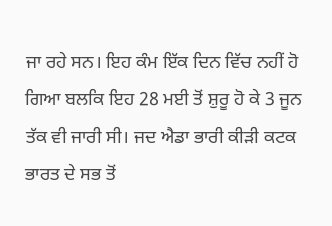ਜਾ ਰਹੇ ਸਨ। ਇਹ ਕੰਮ ਇੱਕ ਦਿਨ ਵਿੱਚ ਨਹੀਂ ਹੋ ਗਿਆ ਬਲਕਿ ਇਹ 28 ਮਈ ਤੋਂ ਸ਼ੁਰੂ ਹੋ ਕੇ 3 ਜੂਨ ਤੱਕ ਵੀ ਜਾਰੀ ਸੀ। ਜਦ ਐਡਾ ਭਾਰੀ ਕੀੜੀ ਕਟਕ ਭਾਰਤ ਦੇ ਸਭ ਤੋਂ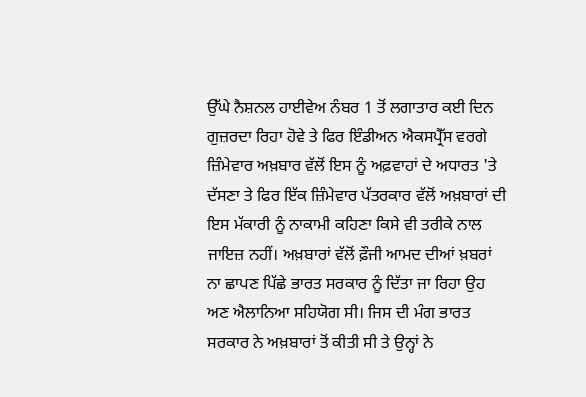ਉੱਘੇ ਨੈਸ਼ਨਲ ਹਾਈਵੇਅ ਨੰਬਰ 1 ਤੋਂ ਲਗਾਤਾਰ ਕਈ ਦਿਨ ਗੁਜ਼ਰਦਾ ਰਿਹਾ ਹੋਵੇ ਤੇ ਫਿਰ ਇੰਡੀਅਨ ਐਕਸਪ੍ਰੈੱਸ ਵਰਗੇ ਜ਼ਿੰਮੇਵਾਰ ਅਖ਼ਬਾਰ ਵੱਲੋਂ ਇਸ ਨੂੰ ਅਫ਼ਵਾਹਾਂ ਦੇ ਅਧਾਰਤ 'ਤੇ ਦੱਸਣਾ ਤੇ ਫਿਰ ਇੱਕ ਜ਼ਿੰਮੇਵਾਰ ਪੱਤਰਕਾਰ ਵੱਲੋਂ ਅਖ਼ਬਾਰਾਂ ਦੀ ਇਸ ਮੱਕਾਰੀ ਨੂੰ ਨਾਕਾਮੀ ਕਹਿਣਾ ਕਿਸੇ ਵੀ ਤਰੀਕੇ ਨਾਲ ਜਾਇਜ਼ ਨਹੀਂ। ਅਖ਼ਬਾਰਾਂ ਵੱਲੋਂ ਫ਼ੌਜੀ ਆਮਦ ਦੀਆਂ ਖ਼ਬਰਾਂ ਨਾ ਛਾਪਣ ਪਿੱਛੇ ਭਾਰਤ ਸਰਕਾਰ ਨੂੰ ਦਿੱਤਾ ਜਾ ਰਿਹਾ ਉਹ ਅਣ ਐਲਾਨਿਆ ਸਹਿਯੋਗ ਸੀ। ਜਿਸ ਦੀ ਮੰਗ ਭਾਰਤ ਸਰਕਾਰ ਨੇ ਅਖ਼ਬਾਰਾਂ ਤੋਂ ਕੀਤੀ ਸੀ ਤੇ ਉਨ੍ਹਾਂ ਨੇ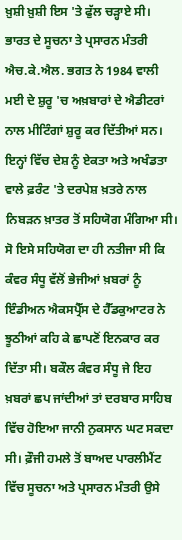ਖ਼ੁਸ਼ੀ ਖ਼ੁਸ਼ੀ ਇਸ 'ਤੇ ਫੁੱਲ ਚੜ੍ਹਾਏ ਸੀ। ਭਾਰਤ ਦੇ ਸੂਚਨਾ ਤੇ ਪ੍ਰਸਾਰਨ ਮੰਤਰੀ ਐਚ.ਕੇ.ਐਲ. ਭਗਤ ਨੇ 1984 ਵਾਲੀ ਮਈ ਦੇ ਸ਼ੁਰੂ 'ਚ ਅਖ਼ਬਾਰਾਂ ਦੇ ਐਡੀਟਰਾਂ ਨਾਲ ਮੀਟਿੰਗਾਂ ਸ਼ੁਰੂ ਕਰ ਦਿੱਤੀਆਂ ਸਨ। ਇਨ੍ਹਾਂ ਵਿੱਚ ਦੇਸ਼ ਨੂੰ ਏਕਤਾ ਅਤੇ ਅਖੰਡਤਾ ਵਾਲੇ ਫ਼ਰੰਟ 'ਤੇ ਦਰਪੇਸ਼ ਖ਼ਤਰੇ ਨਾਲ ਨਿਬੜਨ ਖ਼ਾਤਰ ਤੋਂ ਸਹਿਯੋਗ ਮੰਗਿਆ ਸੀ।
ਸੋ ਇਸੇ ਸਹਿਯੋਗ ਦਾ ਹੀ ਨਤੀਜਾ ਸੀ ਕਿ ਕੰਵਰ ਸੰਧੂ ਵੱਲੋਂ ਭੇਜੀਆਂ ਖ਼ਬਰਾਂ ਨੂੰ ਇੰਡੀਅਨ ਐਕਸਪ੍ਰੈੱਸ ਦੇ ਹੈੱਡਕੁਆਟਰ ਨੇ ਝੂਠੀਆਂ ਕਹਿ ਕੇ ਛਾਪਣੋਂ ਇਨਕਾਰ ਕਰ ਦਿੱਤਾ ਸੀ। ਬਕੌਲ ਕੰਵਰ ਸੰਧੂ ਜੇ ਇਹ ਖ਼ਬਰਾਂ ਛਪ ਜਾਂਦੀਆਂ ਤਾਂ ਦਰਬਾਰ ਸਾਹਿਬ ਵਿੱਚ ਹੋਇਆ ਜਾਨੀ ਨੁਕਸਾਨ ਘਟ ਸਕਦਾ ਸੀ। ਫ਼ੌਜੀ ਹਮਲੇ ਤੋਂ ਬਾਅਦ ਪਾਰਲੀਮੈਂਟ ਵਿੱਚ ਸੂਚਨਾ ਅਤੇ ਪ੍ਰਸਾਰਨ ਮੰਤਰੀ ਉਸੇ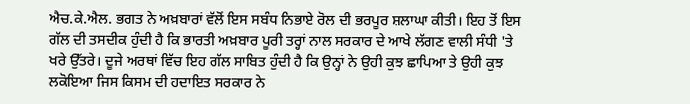ਐਚ.ਕੇ.ਐਲ. ਭਗਤ ਨੇ ਅਖ਼ਬਾਰਾਂ ਵੱਲੋਂ ਇਸ ਸਬੰਧ ਨਿਭਾਏ ਰੋਲ ਦੀ ਭਰਪੂਰ ਸ਼ਲਾਘਾ ਕੀਤੀ। ਇਹ ਤੋਂ ਇਸ ਗੱਲ ਦੀ ਤਸਦੀਕ ਹੁੰਦੀ ਹੈ ਕਿ ਭਾਰਤੀ ਅਖ਼ਬਾਰ ਪੂਰੀ ਤਰ੍ਹਾਂ ਨਾਲ ਸਰਕਾਰ ਦੇ ਆਖੇ ਲੱਗਣ ਵਾਲੀ ਸੰਧੀ 'ਤੇ ਖਰੇ ਉੱਤਰੇ। ਦੂਜੇ ਅਰਥਾਂ ਵਿੱਚ ਇਹ ਗੱਲ ਸਾਬਿਤ ਹੁੰਦੀ ਹੈ ਕਿ ਉਨ੍ਹਾਂ ਨੇ ਉਹੀ ਕੁਝ ਛਾਪਿਆ ਤੇ ਉਹੀ ਕੁਝ ਲਕੋਇਆ ਜਿਸ ਕਿਸਮ ਦੀ ਹਦਾਇਤ ਸਰਕਾਰ ਨੇ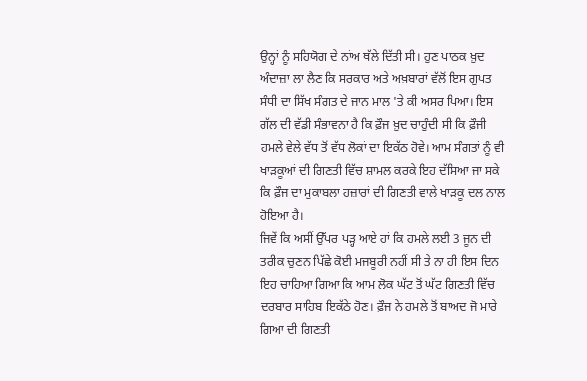ਉਨ੍ਹਾਂ ਨੂੰ ਸਹਿਯੋਗ ਦੇ ਨਾਂਅ ਥੱਲੇ ਦਿੱਤੀ ਸੀ। ਹੁਣ ਪਾਠਕ ਖ਼ੁਦ ਅੰਦਾਜ਼ਾ ਲਾ ਲੈਣ ਕਿ ਸਰਕਾਰ ਅਤੇ ਅਖ਼ਬਾਰਾਂ ਵੱਲੋਂ ਇਸ ਗੁਪਤ ਸੰਧੀ ਦਾ ਸਿੱਖ ਸੰਗਤ ਦੇ ਜਾਨ ਮਾਲ 'ਤੇ ਕੀ ਅਸਰ ਪਿਆ। ਇਸ ਗੱਲ ਦੀ ਵੱਡੀ ਸੰਭਾਵਨਾ ਹੈ ਕਿ ਫ਼ੌਜ ਖ਼ੁਦ ਚਾਹੁੰਦੀ ਸੀ ਕਿ ਫ਼ੌਜੀ ਹਮਲੇ ਵੇਲੇ ਵੱਧ ਤੋਂ ਵੱਧ ਲੋਕਾਂ ਦਾ ਇਕੱਠ ਹੋਵੇ। ਆਮ ਸੰਗਤਾਂ ਨੂੰ ਵੀ ਖਾੜਕੂਆਂ ਦੀ ਗਿਣਤੀ ਵਿੱਚ ਸ਼ਾਮਲ ਕਰਕੇ ਇਹ ਦੱਸਿਆ ਜਾ ਸਕੇ ਕਿ ਫ਼ੌਜ ਦਾ ਮੁਕਾਬਲਾ ਹਜ਼ਾਰਾਂ ਦੀ ਗਿਣਤੀ ਵਾਲੇ ਖਾੜਕੂ ਦਲ ਨਾਲ ਹੋਇਆ ਹੈ।
ਜਿਵੇਂ ਕਿ ਅਸੀਂ ਉੱਪਰ ਪੜ੍ਹ ਆਏ ਹਾਂ ਕਿ ਹਮਲੇ ਲਈ 3 ਜੂਨ ਦੀ ਤਰੀਕ ਚੁਣਨ ਪਿੱਛੇ ਕੋਈ ਮਜਬੂਰੀ ਨਹੀਂ ਸੀ ਤੇ ਨਾ ਹੀ ਇਸ ਦਿਨ ਇਹ ਚਾਹਿਆ ਗਿਆ ਕਿ ਆਮ ਲੋਕ ਘੱਟ ਤੋਂ ਘੱਟ ਗਿਣਤੀ ਵਿੱਚ ਦਰਬਾਰ ਸਾਹਿਬ ਇਕੱਠੇ ਹੋਣ। ਫ਼ੌਜ ਨੇ ਹਮਲੇ ਤੋਂ ਬਾਅਦ ਜੋ ਮਾਰੇ ਗਿਆ ਦੀ ਗਿਣਤੀ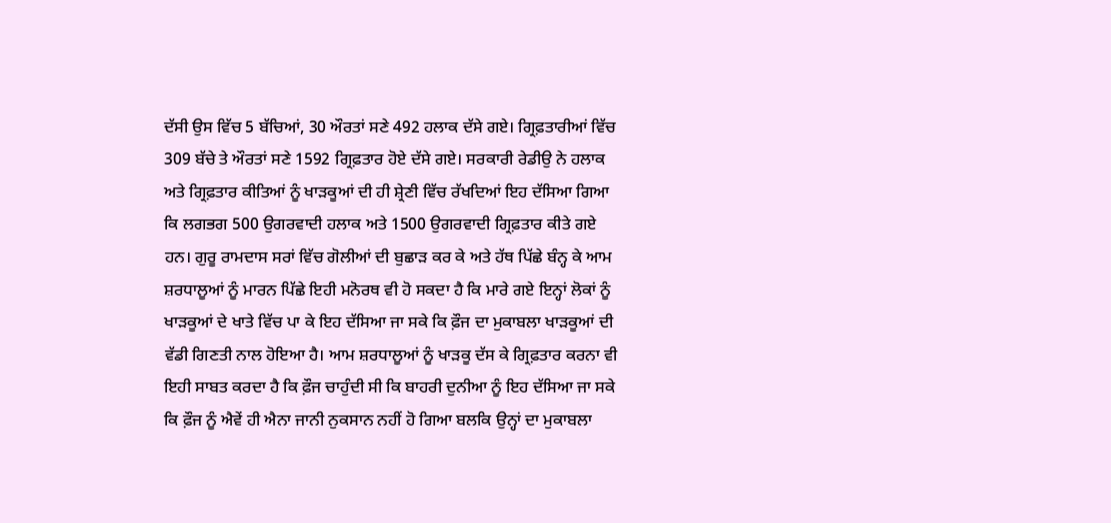ਦੱਸੀ ਉਸ ਵਿੱਚ 5 ਬੱਚਿਆਂ, 30 ਔਰਤਾਂ ਸਣੇ 492 ਹਲਾਕ ਦੱਸੇ ਗਏ। ਗ੍ਰਿਫ਼ਤਾਰੀਆਂ ਵਿੱਚ 309 ਬੱਚੇ ਤੇ ਔਰਤਾਂ ਸਣੇ 1592 ਗ੍ਰਿਫ਼ਤਾਰ ਹੋਏ ਦੱਸੇ ਗਏ। ਸਰਕਾਰੀ ਰੇਡੀਉ ਨੇ ਹਲਾਕ ਅਤੇ ਗ੍ਰਿਫ਼ਤਾਰ ਕੀਤਿਆਂ ਨੂੰ ਖਾੜਕੂਆਂ ਦੀ ਹੀ ਸ਼੍ਰੇਣੀ ਵਿੱਚ ਰੱਖਦਿਆਂ ਇਹ ਦੱਸਿਆ ਗਿਆ ਕਿ ਲਗਭਗ 500 ਉਗਰਵਾਦੀ ਹਲਾਕ ਅਤੇ 1500 ਉਗਰਵਾਦੀ ਗ੍ਰਿਫ਼ਤਾਰ ਕੀਤੇ ਗਏ ਹਨ। ਗੁਰੂ ਰਾਮਦਾਸ ਸਰਾਂ ਵਿੱਚ ਗੋਲੀਆਂ ਦੀ ਬੁਛਾੜ ਕਰ ਕੇ ਅਤੇ ਹੱਥ ਪਿੱਛੇ ਬੰਨ੍ਹ ਕੇ ਆਮ ਸ਼ਰਧਾਲੂਆਂ ਨੂੰ ਮਾਰਨ ਪਿੱਛੇ ਇਹੀ ਮਨੋਰਥ ਵੀ ਹੋ ਸਕਦਾ ਹੈ ਕਿ ਮਾਰੇ ਗਏ ਇਨ੍ਹਾਂ ਲੋਕਾਂ ਨੂੰ ਖਾੜਕੂਆਂ ਦੇ ਖਾਤੇ ਵਿੱਚ ਪਾ ਕੇ ਇਹ ਦੱਸਿਆ ਜਾ ਸਕੇ ਕਿ ਫ਼ੌਜ ਦਾ ਮੁਕਾਬਲਾ ਖਾੜਕੂਆਂ ਦੀ ਵੱਡੀ ਗਿਣਤੀ ਨਾਲ ਹੋਇਆ ਹੈ। ਆਮ ਸ਼ਰਧਾਲੂਆਂ ਨੂੰ ਖਾੜਕੂ ਦੱਸ ਕੇ ਗ੍ਰਿਫ਼ਤਾਰ ਕਰਨਾ ਵੀ ਇਹੀ ਸਾਬਤ ਕਰਦਾ ਹੈ ਕਿ ਫ਼ੌਜ ਚਾਹੁੰਦੀ ਸੀ ਕਿ ਬਾਹਰੀ ਦੁਨੀਆ ਨੂੰ ਇਹ ਦੱਸਿਆ ਜਾ ਸਕੇ ਕਿ ਫ਼ੌਜ ਨੂੰ ਐਵੇਂ ਹੀ ਐਨਾ ਜਾਨੀ ਨੁਕਸਾਨ ਨਹੀਂ ਹੋ ਗਿਆ ਬਲਕਿ ਉਨ੍ਹਾਂ ਦਾ ਮੁਕਾਬਲਾ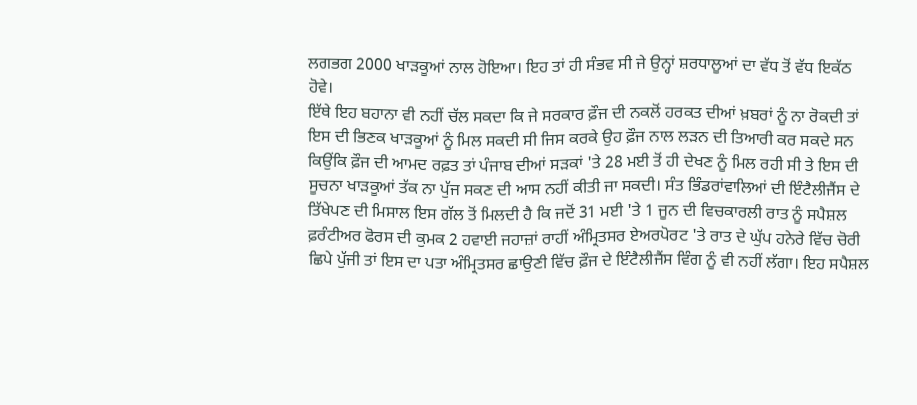ਲਗਭਗ 2000 ਖਾੜਕੂਆਂ ਨਾਲ ਹੋਇਆ। ਇਹ ਤਾਂ ਹੀ ਸੰਭਵ ਸੀ ਜੇ ਉਨ੍ਹਾਂ ਸ਼ਰਧਾਲੂਆਂ ਦਾ ਵੱਧ ਤੋਂ ਵੱਧ ਇਕੱਠ ਹੋਵੇ।
ਇੱਥੇ ਇਹ ਬਹਾਨਾ ਵੀ ਨਹੀਂ ਚੱਲ ਸਕਦਾ ਕਿ ਜੇ ਸਰਕਾਰ ਫ਼ੌਜ ਦੀ ਨਕਲੋਂ ਹਰਕਤ ਦੀਆਂ ਖ਼ਬਰਾਂ ਨੂੰ ਨਾ ਰੋਕਦੀ ਤਾਂ ਇਸ ਦੀ ਭਿਣਕ ਖਾੜਕੂਆਂ ਨੂੰ ਮਿਲ ਸਕਦੀ ਸੀ ਜਿਸ ਕਰਕੇ ਉਹ ਫ਼ੌਜ ਨਾਲ ਲੜਨ ਦੀ ਤਿਆਰੀ ਕਰ ਸਕਦੇ ਸਨ ਕਿਉਂਕਿ ਫ਼ੌਜ ਦੀ ਆਮਦ ਰਫ਼ਤ ਤਾਂ ਪੰਜਾਬ ਦੀਆਂ ਸੜਕਾਂ 'ਤੇ 28 ਮਈ ਤੋਂ ਹੀ ਦੇਖਣ ਨੂੰ ਮਿਲ ਰਹੀ ਸੀ ਤੇ ਇਸ ਦੀ ਸੂਚਨਾ ਖਾੜਕੂਆਂ ਤੱਕ ਨਾ ਪੁੱਜ ਸਕਣ ਦੀ ਆਸ ਨਹੀਂ ਕੀਤੀ ਜਾ ਸਕਦੀ। ਸੰਤ ਭਿੰਡਰਾਂਵਾਲਿਆਂ ਦੀ ਇੰਟੈਲੀਜੈਂਸ ਦੇ ਤਿੱਖੇਪਣ ਦੀ ਮਿਸਾਲ ਇਸ ਗੱਲ ਤੋਂ ਮਿਲਦੀ ਹੈ ਕਿ ਜਦੋਂ 31 ਮਈ 'ਤੇ 1 ਜੂਨ ਦੀ ਵਿਚਕਾਰਲੀ ਰਾਤ ਨੂੰ ਸਪੈਸ਼ਲ ਫ਼ਰੰਟੀਅਰ ਫੋਰਸ ਦੀ ਕੁਮਕ 2 ਹਵਾਈ ਜਹਾਜ਼ਾਂ ਰਾਹੀਂ ਅੰਮ੍ਰਿਤਸਰ ਏਅਰਪੋਰਟ 'ਤੇ ਰਾਤ ਦੇ ਘੁੱਪ ਹਨੇਰੇ ਵਿੱਚ ਚੋਰੀ ਛਿਪੇ ਪੁੱਜੀ ਤਾਂ ਇਸ ਦਾ ਪਤਾ ਅੰਮ੍ਰਿਤਸਰ ਛਾਉਣੀ ਵਿੱਚ ਫ਼ੌਜ ਦੇ ਇੰਟੈਲੀਜੈਂਸ ਵਿੰਗ ਨੂੰ ਵੀ ਨਹੀਂ ਲੱਗਾ। ਇਹ ਸਪੈਸ਼ਲ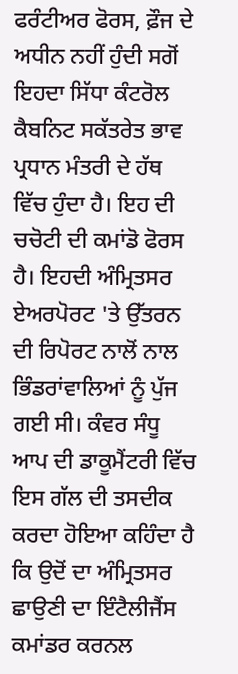ਫਰੰਟੀਅਰ ਫੋਰਸ, ਫ਼ੌਜ ਦੇ ਅਧੀਨ ਨਹੀਂ ਹੁੰਦੀ ਸਗੋਂ ਇਹਦਾ ਸਿੱਧਾ ਕੰਟਰੋਲ ਕੈਬਨਿਟ ਸਕੱਤਰੇਤ ਭਾਵ ਪ੍ਰਧਾਨ ਮੰਤਰੀ ਦੇ ਹੱਥ ਵਿੱਚ ਹੁੰਦਾ ਹੈ। ਇਹ ਦੀ ਚਚੋਟੀ ਦੀ ਕਮਾਂਡੋ ਫੋਰਸ ਹੈ। ਇਹਦੀ ਅੰਮ੍ਰਿਤਸਰ ਏਅਰਪੋਰਟ 'ਤੇ ਉੱਤਰਨ ਦੀ ਰਿਪੋਰਟ ਨਾਲੋਂ ਨਾਲ ਭਿੰਡਰਾਂਵਾਲਿਆਂ ਨੂੰ ਪੁੱਜ ਗਈ ਸੀ। ਕੰਵਰ ਸੰਧੂ ਆਪ ਦੀ ਡਾਕੂਮੈਂਟਰੀ ਵਿੱਚ ਇਸ ਗੱਲ ਦੀ ਤਸਦੀਕ ਕਰਦਾ ਹੋਇਆ ਕਹਿੰਦਾ ਹੈ ਕਿ ਉਦੋਂ ਦਾ ਅੰਮ੍ਰਿਤਸਰ ਛਾਉਣੀ ਦਾ ਇੰਟੈਲੀਜੈਂਸ ਕਮਾਂਡਰ ਕਰਨਲ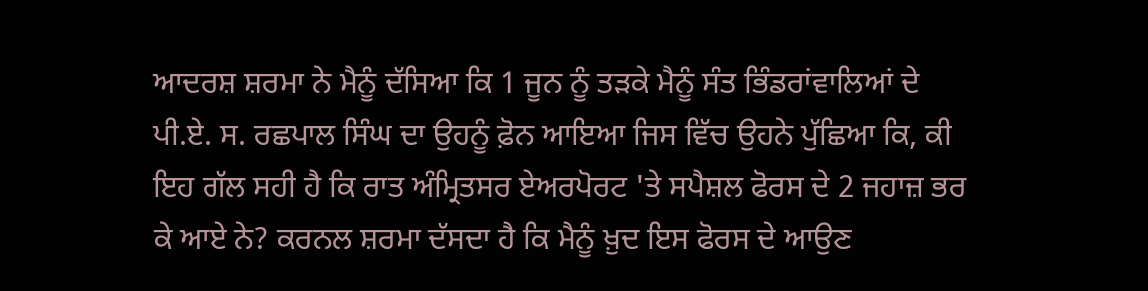ਆਦਰਸ਼ ਸ਼ਰਮਾ ਨੇ ਮੈਨੂੰ ਦੱਸਿਆ ਕਿ 1 ਜੂਨ ਨੂੰ ਤੜਕੇ ਮੈਨੂੰ ਸੰਤ ਭਿੰਡਰਾਂਵਾਲਿਆਂ ਦੇ ਪੀ.ਏ. ਸ. ਰਛਪਾਲ ਸਿੰਘ ਦਾ ਉਹਨੂੰ ਫ਼ੋਨ ਆਇਆ ਜਿਸ ਵਿੱਚ ਉਹਨੇ ਪੁੱਛਿਆ ਕਿ, ਕੀ ਇਹ ਗੱਲ ਸਹੀ ਹੈ ਕਿ ਰਾਤ ਅੰਮ੍ਰਿਤਸਰ ਏਅਰਪੋਰਟ 'ਤੇ ਸਪੈਸ਼ਲ ਫੋਰਸ ਦੇ 2 ਜਹਾਜ਼ ਭਰ ਕੇ ਆਏ ਨੇ? ਕਰਨਲ ਸ਼ਰਮਾ ਦੱਸਦਾ ਹੈ ਕਿ ਮੈਨੂੰ ਖ਼ੁਦ ਇਸ ਫੋਰਸ ਦੇ ਆਉਣ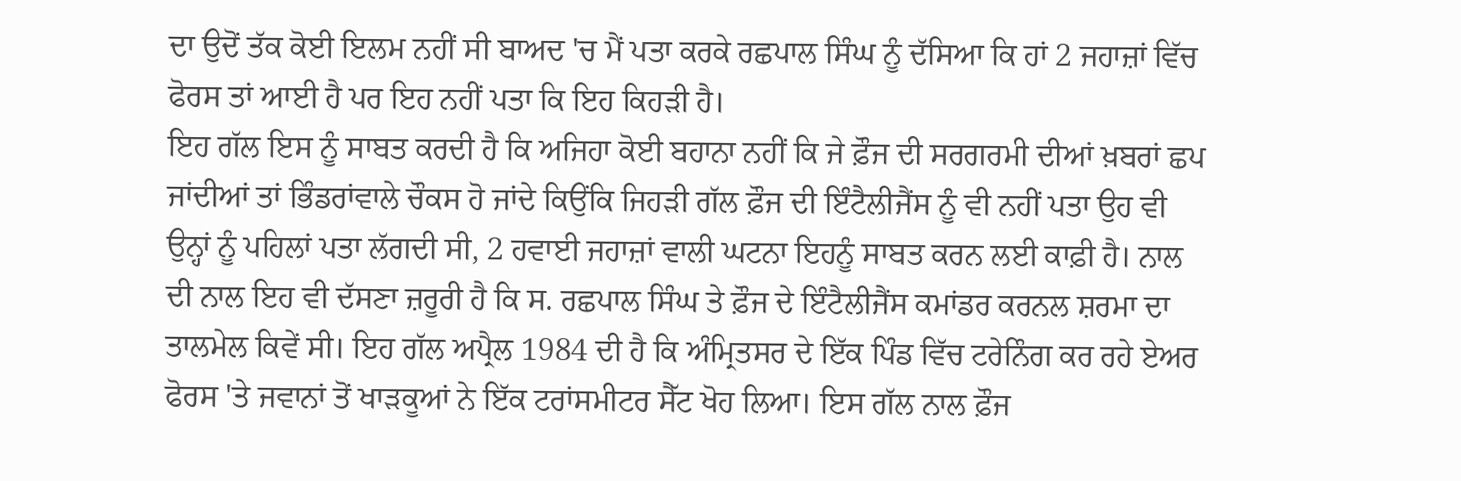ਦਾ ਉਦੋਂ ਤੱਕ ਕੋਈ ਇਲਮ ਨਹੀਂ ਸੀ ਬਾਅਦ 'ਚ ਮੈਂ ਪਤਾ ਕਰਕੇ ਰਛਪਾਲ ਸਿੰਘ ਨੂੰ ਦੱਸਿਆ ਕਿ ਹਾਂ 2 ਜਹਾਜ਼ਾਂ ਵਿੱਚ ਫੋਰਸ ਤਾਂ ਆਈ ਹੈ ਪਰ ਇਹ ਨਹੀਂ ਪਤਾ ਕਿ ਇਹ ਕਿਹੜੀ ਹੈ।
ਇਹ ਗੱਲ ਇਸ ਨੂੰ ਸਾਬਤ ਕਰਦੀ ਹੈ ਕਿ ਅਜਿਹਾ ਕੋਈ ਬਹਾਨਾ ਨਹੀਂ ਕਿ ਜੇ ਫ਼ੌਜ ਦੀ ਸਰਗਰਮੀ ਦੀਆਂ ਖ਼ਬਰਾਂ ਛਪ ਜਾਂਦੀਆਂ ਤਾਂ ਭਿੰਡਰਾਂਵਾਲੇ ਚੌਕਸ ਹੋ ਜਾਂਦੇ ਕਿਉਂਕਿ ਜਿਹੜੀ ਗੱਲ ਫ਼ੌਜ ਦੀ ਇੰਟੈਲੀਜੈਂਸ ਨੂੰ ਵੀ ਨਹੀਂ ਪਤਾ ਉਹ ਵੀ ਉਨ੍ਹਾਂ ਨੂੰ ਪਹਿਲਾਂ ਪਤਾ ਲੱਗਦੀ ਸੀ, 2 ਹਵਾਈ ਜਹਾਜ਼ਾਂ ਵਾਲੀ ਘਟਨਾ ਇਹਨੂੰ ਸਾਬਤ ਕਰਨ ਲਈ ਕਾਫ਼ੀ ਹੈ। ਨਾਲ ਦੀ ਨਾਲ ਇਹ ਵੀ ਦੱਸਣਾ ਜ਼ਰੂਰੀ ਹੈ ਕਿ ਸ. ਰਛਪਾਲ ਸਿੰਘ ਤੇ ਫ਼ੌਜ ਦੇ ਇੰਟੈਲੀਜੈਂਸ ਕਮਾਂਡਰ ਕਰਨਲ ਸ਼ਰਮਾ ਦਾ ਤਾਲਮੇਲ ਕਿਵੇਂ ਸੀ। ਇਹ ਗੱਲ ਅਪ੍ਰੈਲ 1984 ਦੀ ਹੈ ਕਿ ਅੰਮ੍ਰਿਤਸਰ ਦੇ ਇੱਕ ਪਿੰਡ ਵਿੱਚ ਟਰੇਨਿੰਗ ਕਰ ਰਹੇ ਏਅਰ ਫੋਰਸ 'ਤੇ ਜਵਾਨਾਂ ਤੋਂ ਖਾੜਕੂਆਂ ਨੇ ਇੱਕ ਟਰਾਂਸਮੀਟਰ ਸੈੱਟ ਖੋਹ ਲਿਆ। ਇਸ ਗੱਲ ਨਾਲ ਫ਼ੌਜ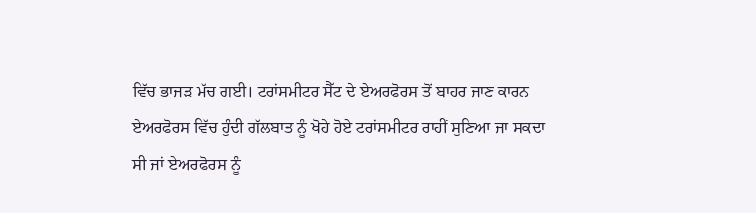ਵਿੱਚ ਭਾਜੜ ਮੱਚ ਗਈ। ਟਰਾਂਸਮੀਟਰ ਸੈੱਟ ਦੇ ਏਅਰਫੋਰਸ ਤੋਂ ਬਾਹਰ ਜਾਣ ਕਾਰਨ ਏਅਰਫੋਰਸ ਵਿੱਚ ਹੁੰਦੀ ਗੱਲਬਾਤ ਨੂੰ ਖੋਹੇ ਹੋਏ ਟਰਾਂਸਮੀਟਰ ਰਾਹੀਂ ਸੁਣਿਆ ਜਾ ਸਕਦਾ ਸੀ ਜਾਂ ਏਅਰਫੋਰਸ ਨੂੰ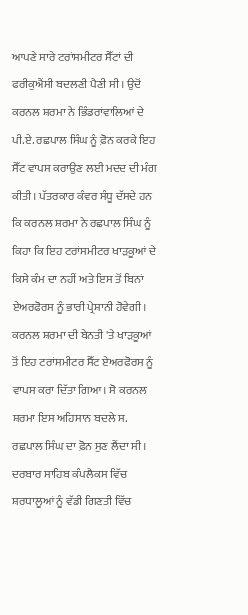ਆਪਣੇ ਸਾਰੇ ਟਰਾਂਸਮੀਟਰ ਸੈੱਟਾਂ ਦੀ ਫਰੀਕੁਐਂਸੀ ਬਦਲਣੀ ਪੈਣੀ ਸੀ। ਉਦੋਂ ਕਰਨਲ ਸ਼ਰਮਾ ਨੇ ਭਿੰਡਰਾਂਵਾਲਿਆਂ ਦੇ ਪੀ.ਏ. ਰਛਪਾਲ ਸਿੰਘ ਨੂੰ ਫ਼ੋਨ ਕਰਕੇ ਇਹ ਸੈੱਟ ਵਾਪਸ ਕਰਾਉਣ ਲਈ ਮਦਦ ਦੀ ਮੰਗ ਕੀਤੀ। ਪੱਤਰਕਾਰ ਕੰਵਰ ਸੰਧੂ ਦੱਸਦੇ ਹਨ ਕਿ ਕਰਨਲ ਸ਼ਰਮਾ ਨੇ ਰਛਪਾਲ ਸਿੰਘ ਨੂੰ ਕਿਹਾ ਕਿ ਇਹ ਟਰਾਂਸਮੀਟਰ ਖਾੜਕੂਆਂ ਦੇ ਕਿਸੇ ਕੰਮ ਦਾ ਨਹੀਂ ਅਤੇ ਇਸ ਤੋਂ ਬਿਨਾਂ ਏਅਰਫੋਰਸ ਨੂੰ ਭਾਰੀ ਪ੍ਰੇਸ਼ਾਨੀ ਹੋਵੇਗੀ। ਕਰਨਲ ਸ਼ਰਮਾ ਦੀ ਬੇਨਤੀ 'ਤੇ ਖਾੜਕੂਆਂ ਤੋਂ ਇਹ ਟਰਾਂਸਮੀਟਰ ਸੈੱਟ ਏਅਰਫੋਰਸ ਨੂੰ ਵਾਪਸ ਕਰਾ ਦਿੱਤਾ ਗਿਆ। ਸੋ ਕਰਨਲ ਸ਼ਰਮਾ ਇਸ ਅਹਿਸਾਨ ਬਦਲੇ ਸ. ਰਛਪਾਲ ਸਿੰਘ ਦਾ ਫ਼ੋਨ ਸੁਣ ਲੈਂਦਾ ਸੀ।
ਦਰਬਾਰ ਸਾਹਿਬ ਕੰਪਲੈਕਸ ਵਿੱਚ ਸ਼ਰਧਾਲੂਆਂ ਨੂੰ ਵੱਡੀ ਗਿਣਤੀ ਵਿੱਚ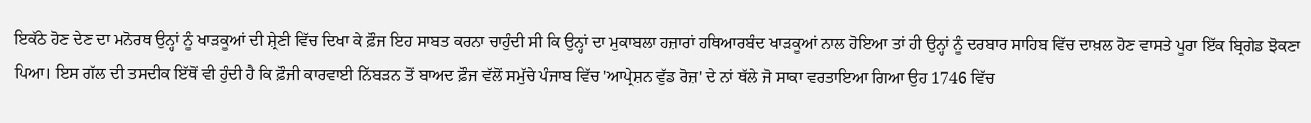ਇਕੱਠੇ ਹੋਣ ਦੇਣ ਦਾ ਮਨੋਰਥ ਉਨ੍ਹਾਂ ਨੂੰ ਖਾੜਕੂਆਂ ਦੀ ਸ਼੍ਰੇਣੀ ਵਿੱਚ ਦਿਖਾ ਕੇ ਫ਼ੌਜ ਇਹ ਸਾਬਤ ਕਰਨਾ ਚਾਹੁੰਦੀ ਸੀ ਕਿ ਉਨ੍ਹਾਂ ਦਾ ਮੁਕਾਬਲਾ ਹਜ਼ਾਰਾਂ ਹਥਿਆਰਬੰਦ ਖਾੜਕੂਆਂ ਨਾਲ ਹੋਇਆ ਤਾਂ ਹੀ ਉਨ੍ਹਾਂ ਨੂੰ ਦਰਬਾਰ ਸਾਹਿਬ ਵਿੱਚ ਦਾਖ਼ਲ ਹੋਣ ਵਾਸਤੇ ਪੂਰਾ ਇੱਕ ਬ੍ਰਿਗੇਡ ਝੋਕਣਾ ਪਿਆ। ਇਸ ਗੱਲ ਦੀ ਤਸਦੀਕ ਇੱਥੋਂ ਵੀ ਹੁੰਦੀ ਹੈ ਕਿ ਫ਼ੌਜੀ ਕਾਰਵਾਈ ਨਿੱਬੜਨ ਤੋਂ ਬਾਅਦ ਫ਼ੌਜ ਵੱਲੋਂ ਸਮੁੱਚੇ ਪੰਜਾਬ ਵਿੱਚ 'ਆਪ੍ਰੇਸ਼ਨ ਵੁੱਡ ਰੋਜ਼' ਦੇ ਨਾਂ ਥੱਲੇ ਜੋ ਸਾਕਾ ਵਰਤਾਇਆ ਗਿਆ ਉਹ 1746 ਵਿੱਚ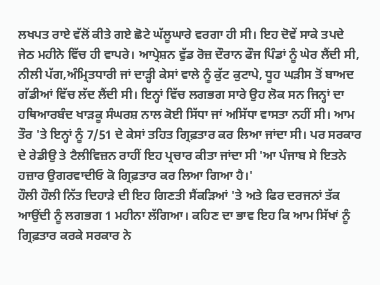ਲਖਪਤ ਰਾਏ ਵੱਲੋਂ ਕੀਤੇ ਗਏ ਛੋਟੇ ਘੱਲੂਘਾਰੇ ਵਰਗਾ ਹੀ ਸੀ। ਇਹ ਦੋਵੇਂ ਸਾਕੇ ਤਪਦੇ ਜੇਠ ਮਹੀਨੇ ਵਿੱਚ ਹੀ ਵਾਪਰੇ। ਆਪ੍ਰੇਸ਼ਨ ਵੁੱਡ ਰੋਜ਼ ਦੌਰਾਨ ਫੌਜ ਪਿੰਡਾਂ ਨੂੰ ਘੇਰ ਲੈਂਦੀ ਸੀ, ਨੀਲੀ ਪੱਗ,ਅੰਮ੍ਰਿਤਧਾਰੀ ਜਾਂ ਦਾੜ੍ਹੀ ਕੇਸਾਂ ਵਾਲੇ ਨੂੰ ਕੁੱਟ ਕੁਟਾਪੇ, ਧੂਹ ਘੜੀਸ ਤੋਂ ਬਾਅਦ ਗੱਡੀਆਂ ਵਿੱਚ ਲੱਦ ਲੈਂਦੀ ਸੀ। ਇਨ੍ਹਾਂ ਵਿੱਚ ਲਗਭਗ ਸਾਰੇ ਉਹ ਲੋਕ ਸਨ ਜਿਨ੍ਹਾਂ ਦਾ ਹਥਿਆਰਬੰਦ ਖਾੜਕੂ ਸੰਘਰਸ਼ ਨਾਲ ਕੋਈ ਸਿੱਧਾ ਜਾਂ ਅਸਿੱਧਾ ਵਾਸਤਾ ਨਹੀਂ ਸੀ। ਆਮ ਤੌਰ 'ਤੇ ਇਨ੍ਹਾਂ ਨੂੰ 7/51 ਦੇ ਕੇਸਾਂ ਤਹਿਤ ਗ੍ਰਿਫ਼ਤਾਰ ਕਰ ਲਿਆ ਜਾਂਦਾ ਸੀ। ਪਰ ਸਰਕਾਰ ਦੇ ਰੇਡੀਉ ਤੇ ਟੈਲੀਵਿਜ਼ਨ ਰਾਹੀਂ ਇਹ ਪ੍ਰਚਾਰ ਕੀਤਾ ਜਾਂਦਾ ਸੀ 'ਆ ਪੰਜਾਬ ਸੇ ਇਤਨੇ ਹਜ਼ਾਰ ਉਗਰਵਾਦੀਓ ਕੋ ਗ੍ਰਿਫ਼ਤਾਰ ਕਰ ਲਿਆ ਗਿਆ ਹੈ।'
ਹੌਲੀ ਹੌਲੀ ਨਿੱਤ ਦਿਹਾੜੇ ਦੀ ਇਹ ਗਿਣਤੀ ਸੈਂਕੜਿਆਂ 'ਤੇ ਅਤੇ ਫਿਰ ਦਰਜਨਾਂ ਤੱਕ ਆਉਂਦੀ ਨੂੰ ਲਗਭਗ 1 ਮਹੀਨਾ ਲੱਗਿਆ। ਕਹਿਣ ਦਾ ਭਾਵ ਇਹ ਕਿ ਆਮ ਸਿੱਖਾਂ ਨੂੰ ਗ੍ਰਿਫ਼ਤਾਰ ਕਰਕੇ ਸਰਕਾਰ ਨੇ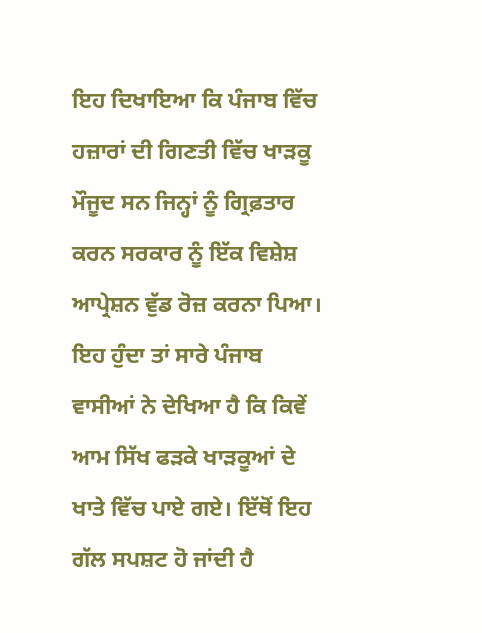ਇਹ ਦਿਖਾਇਆ ਕਿ ਪੰਜਾਬ ਵਿੱਚ ਹਜ਼ਾਰਾਂ ਦੀ ਗਿਣਤੀ ਵਿੱਚ ਖਾੜਕੂ ਮੌਜੂਦ ਸਨ ਜਿਨ੍ਹਾਂ ਨੂੰ ਗ੍ਰਿਫ਼ਤਾਰ ਕਰਨ ਸਰਕਾਰ ਨੂੰ ਇੱਕ ਵਿਸ਼ੇਸ਼ ਆਪ੍ਰੇਸ਼ਨ ਵੁੱਡ ਰੋਜ਼ ਕਰਨਾ ਪਿਆ। ਇਹ ਹੁੰਦਾ ਤਾਂ ਸਾਰੇ ਪੰਜਾਬ ਵਾਸੀਆਂ ਨੇ ਦੇਖਿਆ ਹੈ ਕਿ ਕਿਵੇਂ ਆਮ ਸਿੱਖ ਫੜਕੇ ਖਾੜਕੂਆਂ ਦੇ ਖਾਤੇ ਵਿੱਚ ਪਾਏ ਗਏ। ਇੱਥੋਂ ਇਹ ਗੱਲ ਸਪਸ਼ਟ ਹੋ ਜਾਂਦੀ ਹੈ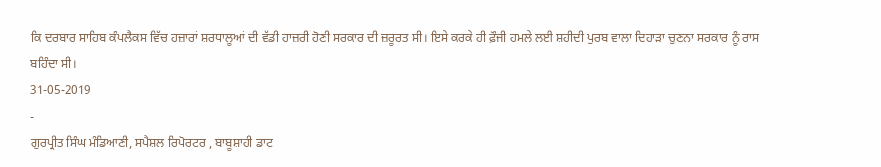ਕਿ ਦਰਬਾਰ ਸਾਹਿਬ ਕੰਪਲੈਕਸ ਵਿੱਚ ਹਜ਼ਾਰਾਂ ਸ਼ਰਧਾਲੂਆਂ ਦੀ ਵੱਡੀ ਹਾਜ਼ਰੀ ਹੋਣੀ ਸਰਕਾਰ ਦੀ ਜ਼ਰੂਰਤ ਸੀ। ਇਸੇ ਕਰਕੇ ਹੀ ਫ਼ੌਜੀ ਹਮਲੇ ਲਈ ਸ਼ਹੀਦੀ ਪੁਰਬ ਵਾਲਾ ਦਿਹਾੜਾ ਚੁਣਨਾ ਸਰਕਾਰ ਨੂੰ ਰਾਸ ਬਹਿੰਦਾ ਸੀ।
31-05-2019
-
ਗੁਰਪ੍ਰੀਤ ਸਿੰਘ ਮੰਡਿਆਣੀ, ਸਪੈਸ਼ਲ ਰਿਪੋਰਟਰ , ਬਾਬੂਸ਼ਾਹੀ ਡਾਟ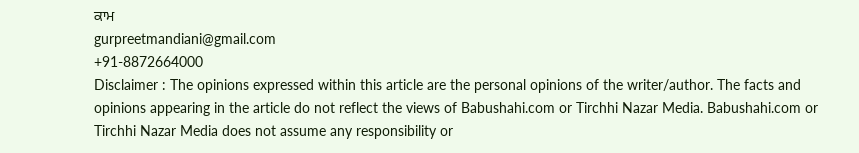ਕਾਮ
gurpreetmandiani@gmail.com
+91-8872664000
Disclaimer : The opinions expressed within this article are the personal opinions of the writer/author. The facts and opinions appearing in the article do not reflect the views of Babushahi.com or Tirchhi Nazar Media. Babushahi.com or Tirchhi Nazar Media does not assume any responsibility or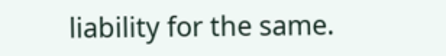liability for the same.